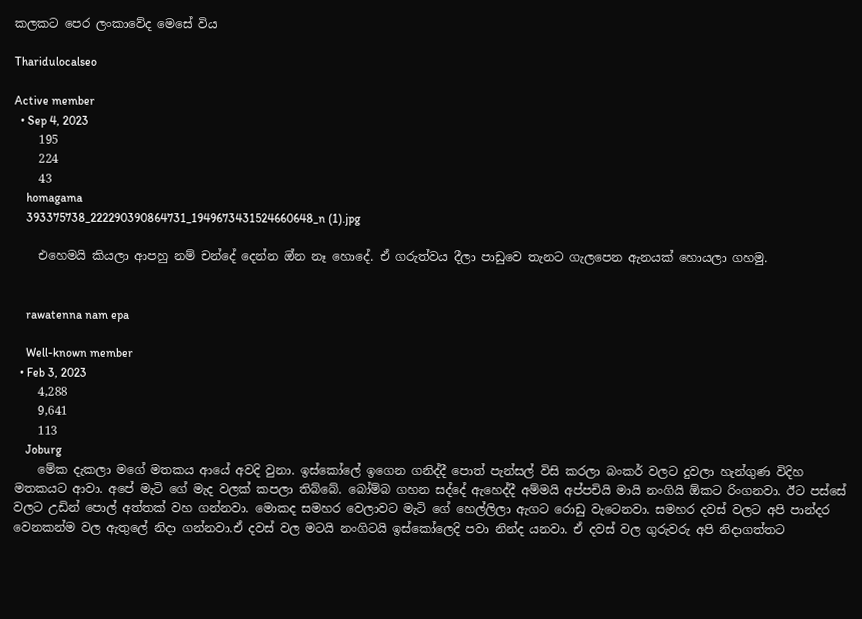කලකට පෙර ලංකාවේද මෙසේ විය

Tharidulocalseo

Active member
  • Sep 4, 2023
    195
    224
    43
    homagama
    393375738_222290390864731_1949673431524660648_n (1).jpg

    එහෙමයි කියලා ආපහු නම් චන්දේ දෙන්න ඔ්න නෑ හොදේ. ඒ ගරුත්වය දීලා පාඩුවෙ තැනට ගැලපෙන ඇනයක් හොයලා ගහමු.


    rawatenna nam epa

    Well-known member
  • Feb 3, 2023
    4,288
    9,641
    113
    Joburg
    මේක දැකලා මගේ මතකය ආයේ අවදි වුනා. ඉස්කෝලේ ඉගෙන ගනිද්දී පොත් පැන්සල් විසි කරලා බංකර් වලට දුවලා හැන්ගුණ විදිහ මතකයට ආවා. අපේ මැටි ගේ මැද වලක් කපලා තිබ්බේ. බෝම්බ ගහන සද්දේ ඇහෙද්දී අම්මයි අප්පචියි මායි නංගියි ඕකට රිංගනවා. ඊට පස්සේ වලට උඩින් පොල් අත්තක් වහ ගන්නවා. මොකද සමහර වෙලාවට මැටි ගේ හෙල්ලිලා ඇගට රොඩු වැටෙනවා. සමහර දවස් වලට අපි පාන්දර වෙනකන්ම වල ඇතුලේ නිදා ගන්නවා.ඒ දවස් වල මටයි නංගිටයි ඉස්කෝලෙදි පවා නින්ද යනවා. ඒ දවස් වල ගුරුවරු අපි නිදාගත්තට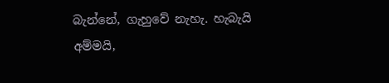බැන්නේ, ගැහුවේ නැහැ. හැබැයි අම්මයි,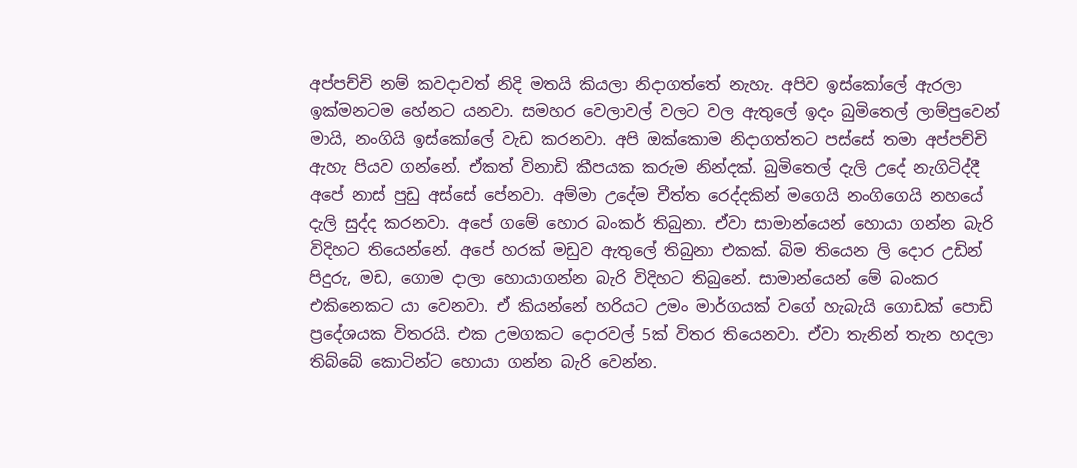අප්පච්චි නම් කවදාවත් නිදි මතයි කියලා නිදාගත්තේ නැහැ. අපිව ඉස්කෝලේ ඇරලා ඉක්මනටම හේනට යනවා. සමහර වෙලාවල් වලට වල ඇතුලේ ඉදං බුමිතෙල් ලාම්පුවෙන් මායි, නංගියි ඉස්කෝලේ වැඩ කරනවා. අපි ඔක්කොම නිදාගත්තට පස්සේ තමා අප්පච්චි ඇහැ පියව ගන්නේ. ඒකත් විනාඩි කීපයක කරුම නින්දක්. බුමිතෙල් දැලි උදේ නැගිටිද්දී අපේ නාස් පුඩු අස්සේ පේනවා. අම්මා උදේම චීත්ත රෙද්දකින් මගෙයි නංගිගෙයි නහයේ දැලි සුද්ද කරනවා. අපේ ගමේ හොර බංකර් තිබුනා. ඒවා සාමාන්යෙන් හොයා ගන්න බැරි විදිහට තියෙන්නේ. අපේ හරක් මඩුව ඇතුලේ තිබුනා එකක්. බිම තියෙන ලි දොර උඩින් පිදුරු, මඩ, ගොම දාලා හොයාගන්න බැරි විදිහට තිබුනේ. සාමාන්යෙන් මේ බංකර එකිනෙකට යා වෙනවා. ඒ කියන්නේ හරියට උමං මාර්ගයක් වගේ හැබැයි ගොඩක් පොඩි ප්‍රදේශයක විතරයි. එක උමගකට දොරවල් 5ක් විතර තියෙනවා. ඒවා තැනින් තැන හදලා තිබ්බේ කොටින්ට හොයා ගන්න බැරි වෙන්න.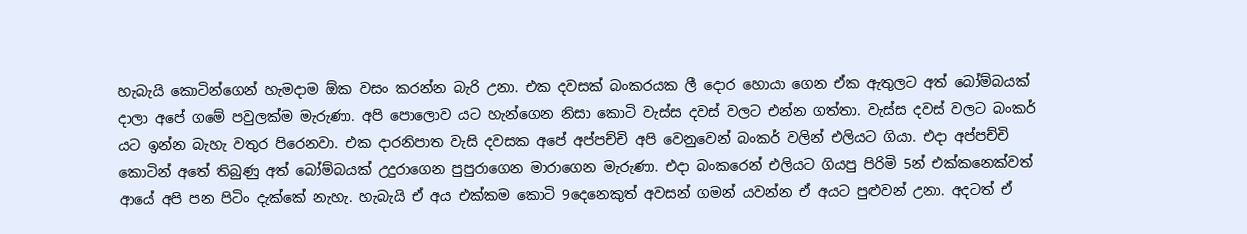හැබැයි කොටින්ගෙන් හැමදාම ඕක වසං කරන්න බැරි උනා. එක දවසක් බංකරයක ලී දොර හොයා ගෙන ඒක ඇතුලට අත් බෝම්බයක් දාලා අපේ ගමේ පවුලක්ම මැරුණා. අපි පොලොව යට හැන්ගෙන නිසා කොටි වැස්ස දවස් වලට එන්න ගත්තා. වැස්ස දවස් වලට බංකර් යට ඉන්න බැහැ වතුර පිරෙනවා. එක දාරනිපාත වැසි දවසක අපේ අප්පච්චි අපි වෙනුවෙන් බංකර් වලින් එලියට ගියා. එදා අප්පච්චි කොටින් අතේ තිබුණු අත් බෝම්බයක් උදුරාගෙන පුපුරාගෙන මාරාගෙන මැරුණා. එදා බංකරෙන් එලියට ගියපු පිරිමි 5න් එක්කනෙක්වත් ආයේ අපි පන පිටිං දැක්කේ නැහැ. හැබැයි ඒ අය එක්කම කොටි 9දෙනෙකුත් අවසන් ගමන් යවන්න ඒ අයට පුළුවන් උනා. අදටත් ඒ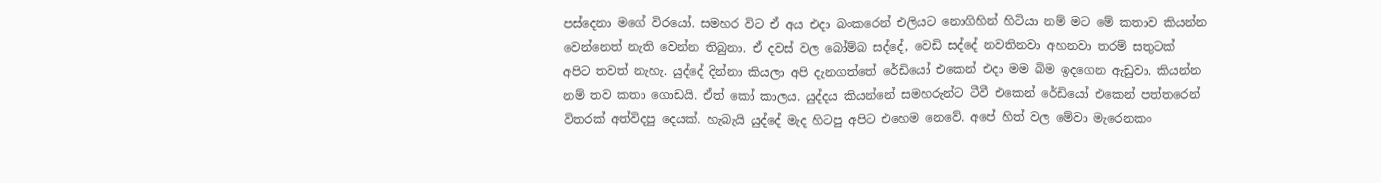පස්දෙනා මගේ විරයෝ. සමහර විට ඒ අය එදා බංකරෙන් එලියට නොගිහින් හිටියා නම් මට මේ කතාව කියන්න වෙන්නෙත් නැති වෙන්න තිබුනා. ඒ දවස් වල බෝම්බ සද්දේ, වෙඩි සද්දේ නවතිනවා අහනවා තරම් සතුටක් අපිට තවත් නැහැ. යුද්දේ දින්නා කියලා අපි දැනගත්තේ රේඩියෝ එකෙන් එදා මම බිම ඉදගෙන ඇඩුවා. කියන්න නම් තව කතා ගොඩයි. ඒත් කෝ කාලය. යුද්දය කියන්නේ සමහරුන්ට ටීවී එකෙන් රේඩියෝ එකෙන් පත්තරෙන් විතරක් අත්විදපු දෙයක්. හැබැයි යුද්දේ මැද හිටපු අපිට එහෙම නෙවේ. අපේ හිත් වල මේවා මැරෙනකං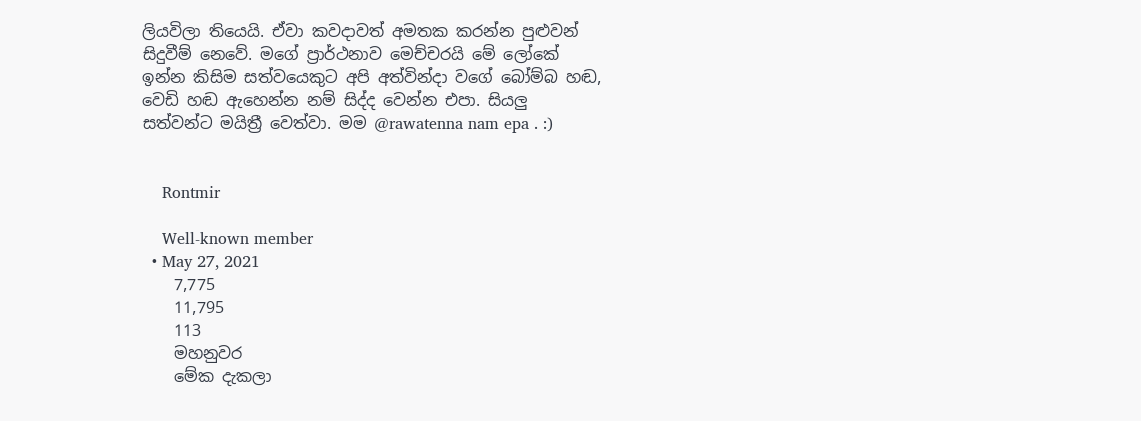ලියවිලා තියෙයි. ඒවා කවදාවත් අමතක කරන්න පුළුවන් සිදුවීම් නෙවේ. මගේ ප්‍රාර්ථනාව මෙච්චරයි මේ ලෝකේ ඉන්න කිසිම සත්වයෙකුට අපි අත්වින්දා වගේ බෝම්බ හඬ, වෙඩි හඬ ඇහෙන්න නම් සිද්ද වෙන්න එපා. සියලු සත්වන්ට මයිත්‍රී වෙත්වා. මම @rawatenna nam epa . :)


    Rontmir

    Well-known member
  • May 27, 2021
    7,775
    11,795
    113
    මහනුවර
    මේක දැකලා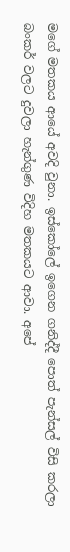මගේ මතකය ආයේ අවදි වුනා. ඉස්කෝලේ ඉගෙන ගනිද්දී පොත් පැන්සල් විසි කරලා බංකර් වලට දුවලා හැන්ගුණ විදිහ මතකයට ආවා. අපේ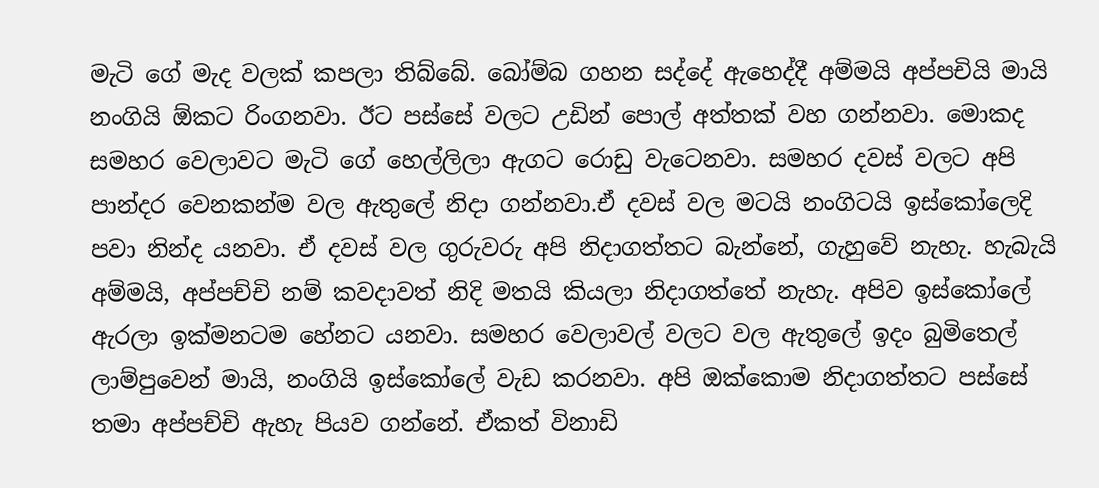මැටි ගේ මැද වලක් කපලා තිබ්බේ. බෝම්බ ගහන සද්දේ ඇහෙද්දී අම්මයි අප්පචියි මායි නංගියි ඕකට රිංගනවා. ඊට පස්සේ වලට උඩින් පොල් අත්තක් වහ ගන්නවා. මොකද සමහර වෙලාවට මැටි ගේ හෙල්ලිලා ඇගට රොඩු වැටෙනවා. සමහර දවස් වලට අපි පාන්දර වෙනකන්ම වල ඇතුලේ නිදා ගන්නවා.ඒ දවස් වල මටයි නංගිටයි ඉස්කෝලෙදි පවා නින්ද යනවා. ඒ දවස් වල ගුරුවරු අපි නිදාගත්තට බැන්නේ, ගැහුවේ නැහැ. හැබැයි අම්මයි, අප්පච්චි නම් කවදාවත් නිදි මතයි කියලා නිදාගත්තේ නැහැ. අපිව ඉස්කෝලේ ඇරලා ඉක්මනටම හේනට යනවා. සමහර වෙලාවල් වලට වල ඇතුලේ ඉදං බුමිතෙල් ලාම්පුවෙන් මායි, නංගියි ඉස්කෝලේ වැඩ කරනවා. අපි ඔක්කොම නිදාගත්තට පස්සේ තමා අප්පච්චි ඇහැ පියව ගන්නේ. ඒකත් විනාඩි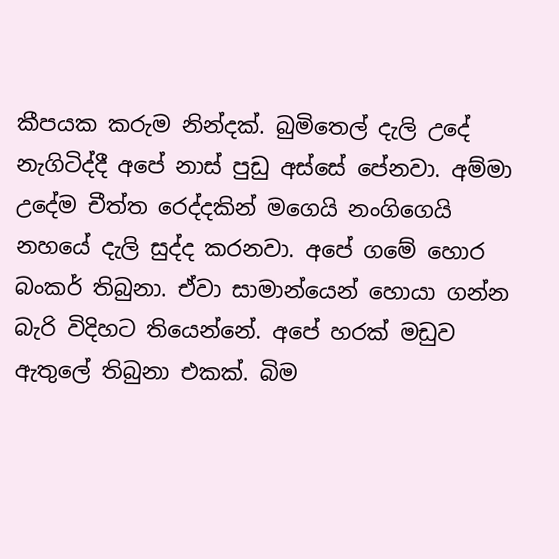කීපයක කරුම නින්දක්. බුමිතෙල් දැලි උදේ නැගිටිද්දී අපේ නාස් පුඩු අස්සේ පේනවා. අම්මා උදේම චීත්ත රෙද්දකින් මගෙයි නංගිගෙයි නහයේ දැලි සුද්ද කරනවා. අපේ ගමේ හොර බංකර් තිබුනා. ඒවා සාමාන්යෙන් හොයා ගන්න බැරි විදිහට තියෙන්නේ. අපේ හරක් මඩුව ඇතුලේ තිබුනා එකක්. බිම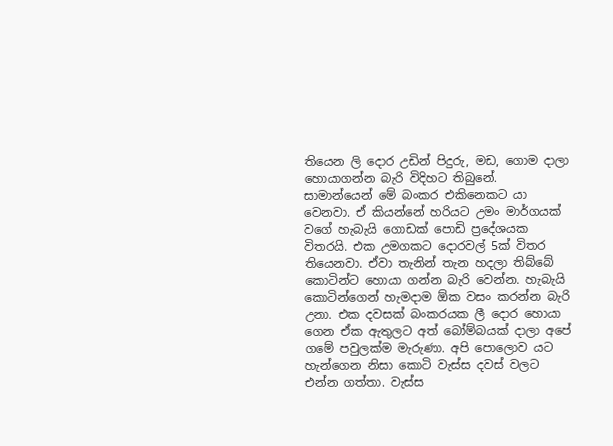තියෙන ලි දොර උඩින් පිදුරු, මඩ, ගොම දාලා හොයාගන්න බැරි විදිහට තිබුනේ. සාමාන්යෙන් මේ බංකර එකිනෙකට යා වෙනවා. ඒ කියන්නේ හරියට උමං මාර්ගයක් වගේ හැබැයි ගොඩක් පොඩි ප්‍රදේශයක විතරයි. එක උමගකට දොරවල් 5ක් විතර තියෙනවා. ඒවා තැනින් තැන හදලා තිබ්බේ කොටින්ට හොයා ගන්න බැරි වෙන්න. හැබැයි කොටින්ගෙන් හැමදාම ඕක වසං කරන්න බැරි උනා. එක දවසක් බංකරයක ලී දොර හොයා ගෙන ඒක ඇතුලට අත් බෝම්බයක් දාලා අපේ ගමේ පවුලක්ම මැරුණා. අපි පොලොව යට හැන්ගෙන නිසා කොටි වැස්ස දවස් වලට එන්න ගත්තා. වැස්ස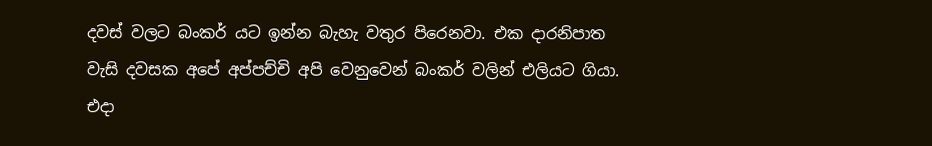දවස් වලට බංකර් යට ඉන්න බැහැ වතුර පිරෙනවා. එක දාරනිපාත වැසි දවසක අපේ අප්පච්චි අපි වෙනුවෙන් බංකර් වලින් එලියට ගියා. එදා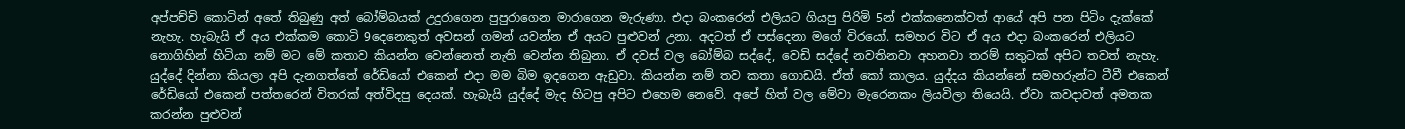අප්පච්චි කොටින් අතේ තිබුණු අත් බෝම්බයක් උදුරාගෙන පුපුරාගෙන මාරාගෙන මැරුණා. එදා බංකරෙන් එලියට ගියපු පිරිමි 5න් එක්කනෙක්වත් ආයේ අපි පන පිටිං දැක්කේ නැහැ. හැබැයි ඒ අය එක්කම කොටි 9දෙනෙකුත් අවසන් ගමන් යවන්න ඒ අයට පුළුවන් උනා. අදටත් ඒ පස්දෙනා මගේ විරයෝ. සමහර විට ඒ අය එදා බංකරෙන් එලියට නොගිහින් හිටියා නම් මට මේ කතාව කියන්න වෙන්නෙත් නැති වෙන්න තිබුනා. ඒ දවස් වල බෝම්බ සද්දේ, වෙඩි සද්දේ නවතිනවා අහනවා තරම් සතුටක් අපිට තවත් නැහැ. යුද්දේ දින්නා කියලා අපි දැනගත්තේ රේඩියෝ එකෙන් එදා මම බිම ඉදගෙන ඇඩුවා. කියන්න නම් තව කතා ගොඩයි. ඒත් කෝ කාලය. යුද්දය කියන්නේ සමහරුන්ට ටීවී එකෙන් රේඩියෝ එකෙන් පත්තරෙන් විතරක් අත්විදපු දෙයක්. හැබැයි යුද්දේ මැද හිටපු අපිට එහෙම නෙවේ. අපේ හිත් වල මේවා මැරෙනකං ලියවිලා තියෙයි. ඒවා කවදාවත් අමතක කරන්න පුළුවන්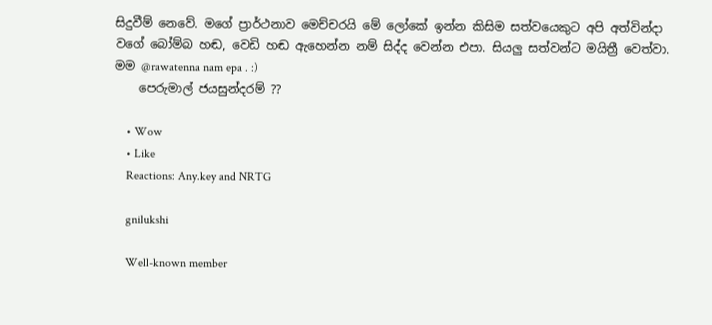සිදුවීම් නෙවේ. මගේ ප්‍රාර්ථනාව මෙච්චරයි මේ ලෝකේ ඉන්න කිසිම සත්වයෙකුට අපි අත්වින්දා වගේ බෝම්බ හඬ, වෙඩි හඬ ඇහෙන්න නම් සිද්ද වෙන්න එපා. සියලු සත්වන්ට මයිත්‍රී වෙත්වා. මම @rawatenna nam epa . :)
    පෙරුමාල් ජයසුන්දරම් ??

    • Wow
    • Like
    Reactions: Any.key and NRTG

    gnilukshi

    Well-known member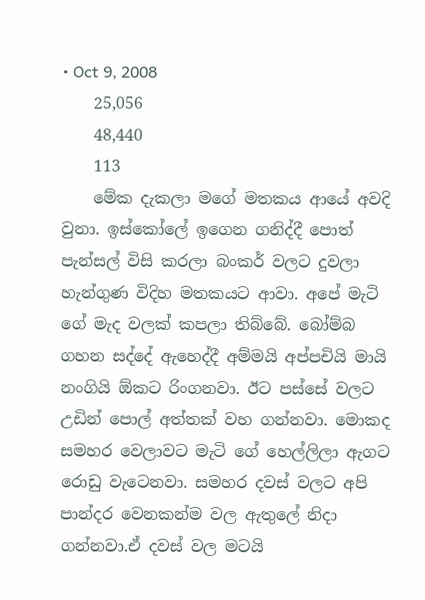• Oct 9, 2008
    25,056
    48,440
    113
    මේක දැකලා මගේ මතකය ආයේ අවදි වුනා. ඉස්කෝලේ ඉගෙන ගනිද්දී පොත් පැන්සල් විසි කරලා බංකර් වලට දුවලා හැන්ගුණ විදිහ මතකයට ආවා. අපේ මැටි ගේ මැද වලක් කපලා තිබ්බේ. බෝම්බ ගහන සද්දේ ඇහෙද්දී අම්මයි අප්පචියි මායි නංගියි ඕකට රිංගනවා. ඊට පස්සේ වලට උඩින් පොල් අත්තක් වහ ගන්නවා. මොකද සමහර වෙලාවට මැටි ගේ හෙල්ලිලා ඇගට රොඩු වැටෙනවා. සමහර දවස් වලට අපි පාන්දර වෙනකන්ම වල ඇතුලේ නිදා ගන්නවා.ඒ දවස් වල මටයි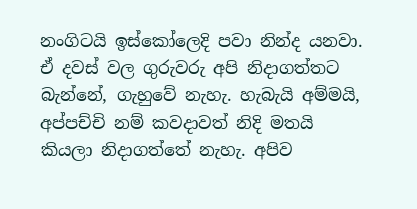නංගිටයි ඉස්කෝලෙදි පවා නින්ද යනවා. ඒ දවස් වල ගුරුවරු අපි නිදාගත්තට බැන්නේ, ගැහුවේ නැහැ. හැබැයි අම්මයි, අප්පච්චි නම් කවදාවත් නිදි මතයි කියලා නිදාගත්තේ නැහැ. අපිව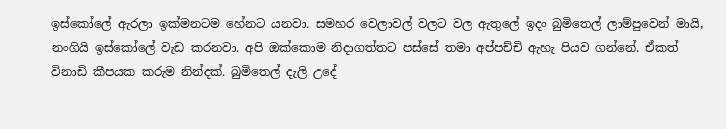ඉස්කෝලේ ඇරලා ඉක්මනටම හේනට යනවා. සමහර වෙලාවල් වලට වල ඇතුලේ ඉදං බුමිතෙල් ලාම්පුවෙන් මායි, නංගියි ඉස්කෝලේ වැඩ කරනවා. අපි ඔක්කොම නිදාගත්තට පස්සේ තමා අප්පච්චි ඇහැ පියව ගන්නේ. ඒකත් විනාඩි කීපයක කරුම නින්දක්. බුමිතෙල් දැලි උදේ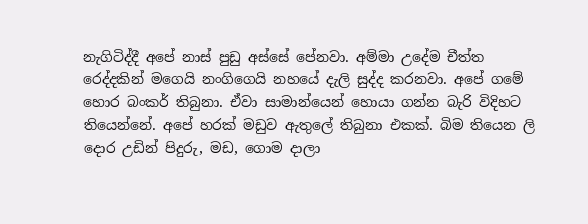නැගිටිද්දී අපේ නාස් පුඩු අස්සේ පේනවා. අම්මා උදේම චීත්ත රෙද්දකින් මගෙයි නංගිගෙයි නහයේ දැලි සුද්ද කරනවා. අපේ ගමේ හොර බංකර් තිබුනා. ඒවා සාමාන්යෙන් හොයා ගන්න බැරි විදිහට තියෙන්නේ. අපේ හරක් මඩුව ඇතුලේ තිබුනා එකක්. බිම තියෙන ලි දොර උඩින් පිදුරු, මඩ, ගොම දාලා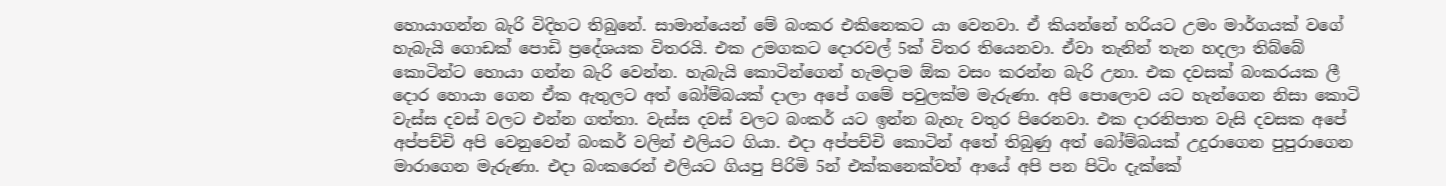හොයාගන්න බැරි විදිහට තිබුනේ. සාමාන්යෙන් මේ බංකර එකිනෙකට යා වෙනවා. ඒ කියන්නේ හරියට උමං මාර්ගයක් වගේ හැබැයි ගොඩක් පොඩි ප්‍රදේශයක විතරයි. එක උමගකට දොරවල් 5ක් විතර තියෙනවා. ඒවා තැනින් තැන හදලා තිබ්බේ කොටින්ට හොයා ගන්න බැරි වෙන්න. හැබැයි කොටින්ගෙන් හැමදාම ඕක වසං කරන්න බැරි උනා. එක දවසක් බංකරයක ලී දොර හොයා ගෙන ඒක ඇතුලට අත් බෝම්බයක් දාලා අපේ ගමේ පවුලක්ම මැරුණා. අපි පොලොව යට හැන්ගෙන නිසා කොටි වැස්ස දවස් වලට එන්න ගත්තා. වැස්ස දවස් වලට බංකර් යට ඉන්න බැහැ වතුර පිරෙනවා. එක දාරනිපාත වැසි දවසක අපේ අප්පච්චි අපි වෙනුවෙන් බංකර් වලින් එලියට ගියා. එදා අප්පච්චි කොටින් අතේ තිබුණු අත් බෝම්බයක් උදුරාගෙන පුපුරාගෙන මාරාගෙන මැරුණා. එදා බංකරෙන් එලියට ගියපු පිරිමි 5න් එක්කනෙක්වත් ආයේ අපි පන පිටිං දැක්කේ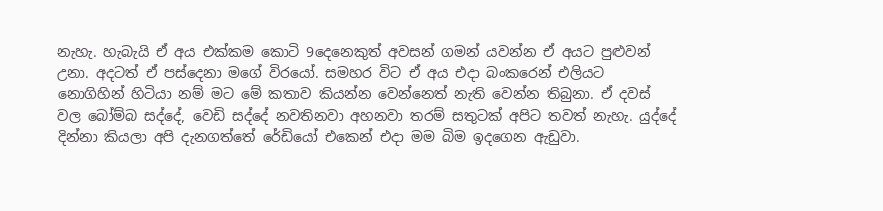නැහැ. හැබැයි ඒ අය එක්කම කොටි 9දෙනෙකුත් අවසන් ගමන් යවන්න ඒ අයට පුළුවන් උනා. අදටත් ඒ පස්දෙනා මගේ විරයෝ. සමහර විට ඒ අය එදා බංකරෙන් එලියට නොගිහින් හිටියා නම් මට මේ කතාව කියන්න වෙන්නෙත් නැති වෙන්න තිබුනා. ඒ දවස් වල බෝම්බ සද්දේ, වෙඩි සද්දේ නවතිනවා අහනවා තරම් සතුටක් අපිට තවත් නැහැ. යුද්දේ දින්නා කියලා අපි දැනගත්තේ රේඩියෝ එකෙන් එදා මම බිම ඉදගෙන ඇඩුවා.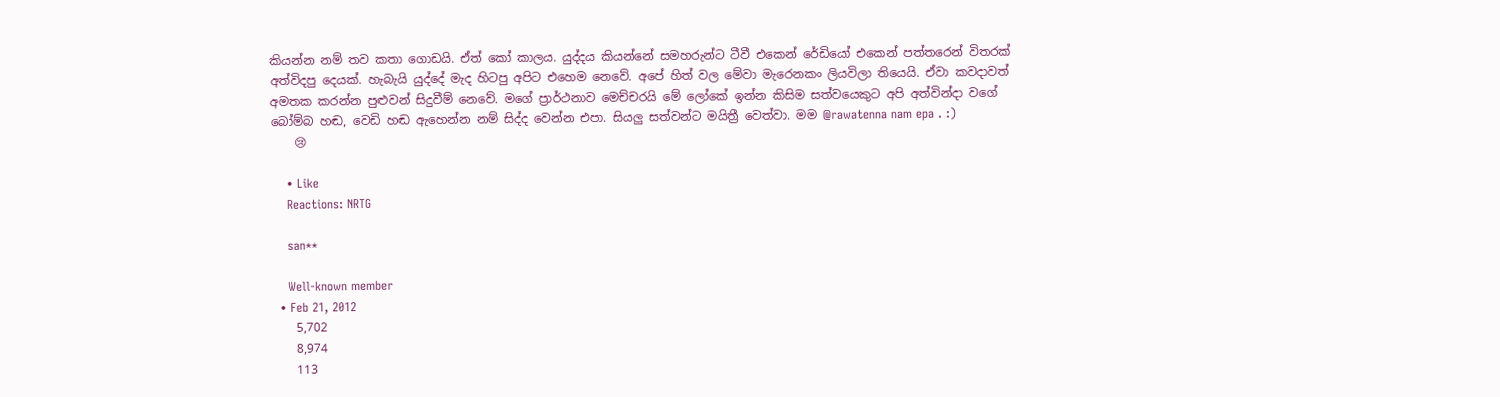කියන්න නම් තව කතා ගොඩයි. ඒත් කෝ කාලය. යුද්දය කියන්නේ සමහරුන්ට ටීවී එකෙන් රේඩියෝ එකෙන් පත්තරෙන් විතරක් අත්විදපු දෙයක්. හැබැයි යුද්දේ මැද හිටපු අපිට එහෙම නෙවේ. අපේ හිත් වල මේවා මැරෙනකං ලියවිලා තියෙයි. ඒවා කවදාවත් අමතක කරන්න පුළුවන් සිදුවීම් නෙවේ. මගේ ප්‍රාර්ථනාව මෙච්චරයි මේ ලෝකේ ඉන්න කිසිම සත්වයෙකුට අපි අත්වින්දා වගේ බෝම්බ හඬ, වෙඩි හඬ ඇහෙන්න නම් සිද්ද වෙන්න එපා. සියලු සත්වන්ට මයිත්‍රී වෙත්වා. මම @rawatenna nam epa . :)
    😢

    • Like
    Reactions: NRTG

    san**

    Well-known member
  • Feb 21, 2012
    5,702
    8,974
    113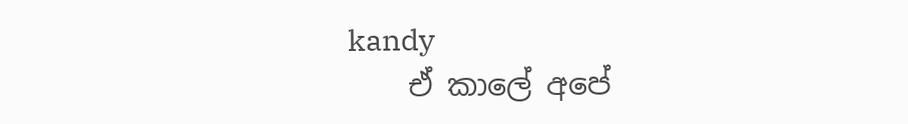kandy
    ඒ කාලේ අපේ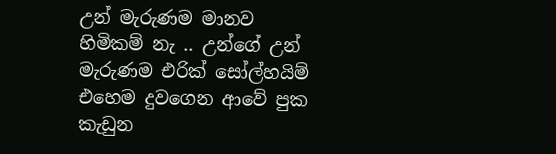උන් මැරුණම මානව හිමිකම් නැ .. උන්ගේ උන් මැරුණම එරික් සෝල්හයිම් එහෙම දුවගෙන ආවේ පුක කැඩුන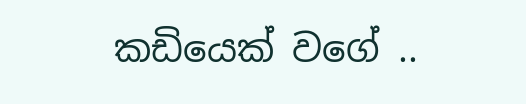කඩියෙක් වගේ ..